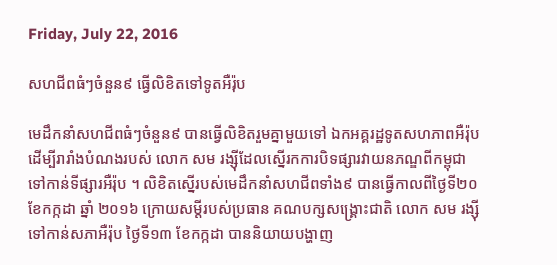Friday, July 22, 2016

សហជីពធំៗចំនួន៩ ធ្វើលិខិតទៅទូតអឺរ៉ុប

មេដឹកនាំសហជីពធំៗចំនួន៩ បានធ្វើលិខិតរួមគ្នាមួយទៅ ឯកអគ្គរដ្ឋទូតសហភាពអឺរ៉ុប ដើម្បីរារាំងបំណងរបស់ លោក សម រង្ស៊ីដែលស្នើរកការបិទផ្សារវាយនភណ្ឌពីកម្ពុជា ទៅកាន់ទីផ្សារអឺរ៉ុប ។ លិខិតស្នើរបស់មេដឹកនាំសហជីពទាំង៩ បានធ្វើកាលពីថ្ងៃទី២០ ខែកក្កដា ឆ្នាំ ២០១៦ ក្រោយសម្តីរបស់ប្រធាន គណបក្សសង្គ្រោះជាតិ លោក សម រង្ស៊ី ទៅកាន់សភាអឺរ៉ុប ថ្ងៃទី១៣ ខែកក្កដា បាននិយាយបង្ហាញ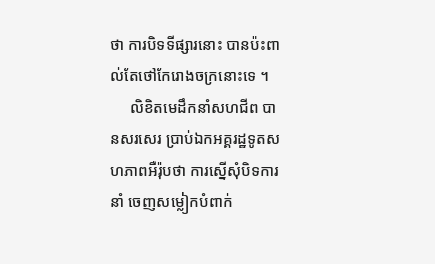ថា ការបិទទីផ្សារនោះ បានប៉ះពាល់តែថៅកែរោងចក្រនោះទេ ។
     លិខិតមេដឹកនាំសហជីព បានសរសេរ ប្រាប់ឯកអគ្គរដ្ឋទូតសហភាពអឺរ៉ុបថា ការស្នើសុំបិទការនាំ ចេញសម្លៀកបំពាក់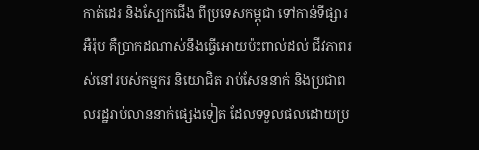កាត់ដេរ និងស្បែកជើង ពីប្រទេសកម្ពុជា ទៅកាន់ទីផ្សារអឺរ៉ុប គឺប្រាកដណាស់នឹងធ្វើអោយប៉ះពាល់ដល់ ជីវភាពរស់នៅរបស់កម្មករ និយោជិត រាប់សែននាក់ និងប្រជាពលរដ្ឋរាប់លាននាក់ផ្សេងទៀត ដែលទទួលផលដោយប្រ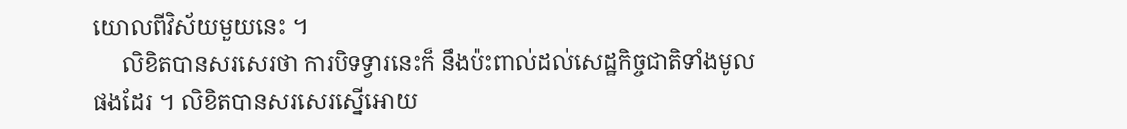យោលពីវិស័យមួយនេះ ។
     លិខិតបានសរសេរថា ការបិទទ្វារនេះក៏ នឹងប៉ះពាល់ដល់សេដ្ឋកិច្ចជាតិទាំងមូលផងដែរ ។ លិខិតបានសរសេរស្នើអោយ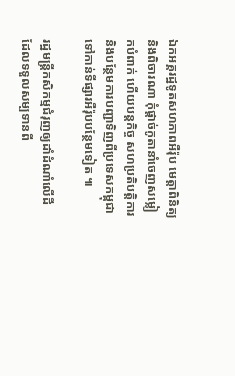ឯកអគ្គរដ្ឋទូតសហភាពអឺរ៉ុប មេត្តាពិនិត្យ និងពិចារណា កុំផ្តាច់កូតានាំចេញសម្លៀកបំពាក់ ហើយបន្តកិច្ច សហប្រតិបត្តិការ និងបន្ថែមការបញ្ជាទិញពីប្រទេសកម្ពុជា ទៅកាន់ទីផ្សារអឺរ៉ុបបន្ថែមទៀត ៕

រដ្ឋមន្ត្រីកសិកម្មជំរុញឲ្យដាំដំណាំលើដី ដែលទទួលសម្បទានពី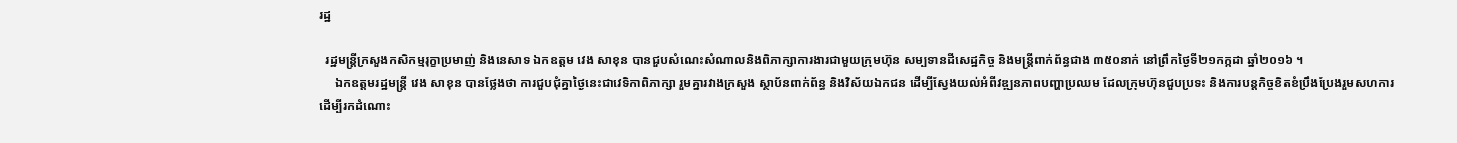រដ្ឋ

  រដ្ឋមន្ត្រីក្រសួងកសិកម្មរុក្ខាប្រមាញ់ និងនេសាទ ឯកឧត្តម វេង សាខុន បានជួបសំណេះសំណាលនិងពិភាក្សាការងារជាមួយក្រុមហ៊ុន សម្បទានដីសេដ្ឋកិច្ច និងមន្ត្រីពាក់ព័ន្ធជាង ៣៥០នាក់ នៅព្រឹកថ្ងៃទី២១កក្កដា ឆ្នាំ២០១៦ ។
     ឯកឧត្តមរដ្ឋមន្ត្រី វេង សាខុន បានថ្លែងថា ការជួបជុំគ្នាថ្ងៃនេះជាវេទិកាពិភាក្សា រួមគ្នារវាងក្រសួង ស្ថាប័នពាក់ព័ន្ធ និងវិស័យឯកជន ដើម្បីស្វែងយល់អំពីវឌ្ឍនភាពបញ្ហាប្រឈម ដែលក្រុមហ៊ុនជួបប្រទះ និងការបន្តកិច្ចខិតខំប្រឹងប្រែងរួមសហការ ដើម្បីរកដំណោះ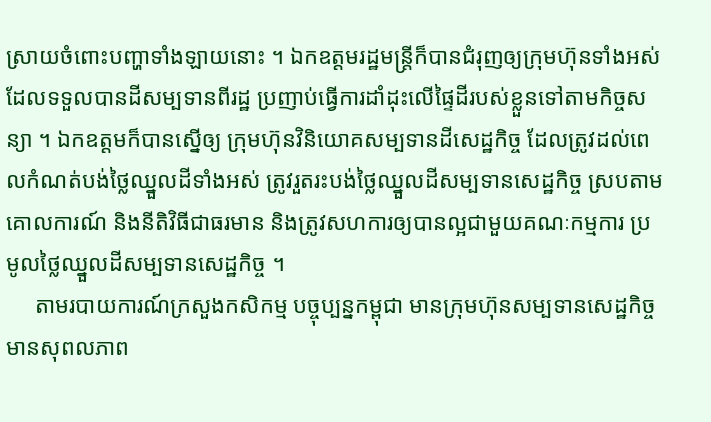ស្រាយចំពោះបញ្ហាទាំងឡាយនោះ ។ ឯកឧត្តមរដ្ឋមន្ត្រីក៏បានជំរុញឲ្យក្រុមហ៊ុនទាំងអស់ ដែលទទួលបានដីសម្បទានពីរដ្ឋ ប្រញាប់ធ្វើការដាំដុះលើផ្ទៃដីរបស់ខ្លួនទៅតាមកិច្ចសន្យា ។ ឯកឧត្តមក៏បានស្នើឲ្យ ក្រុមហ៊ុនវិនិយោគសម្បទានដីសេដ្ឋកិច្ច ដែលត្រូវដល់ពេលកំណត់បង់ថ្លៃឈ្នួលដីទាំងអស់ ត្រូវរួតរះបង់ថ្លៃឈ្នួលដីសម្បទានសេដ្ឋកិច្ច ស្របតាមគោលការណ៍ និងនីតិវិធីជាធរមាន និងត្រូវសហការឲ្យបានល្អជាមួយគណៈកម្មការ ប្រមូលថ្លៃឈ្នួលដីសម្បទានសេដ្ឋកិច្ច ។
     តាមរបាយការណ៍ក្រសួងកសិកម្ម បច្ចុប្បន្នកម្ពុជា មានក្រុមហ៊ុនសម្បទានសេដ្ឋកិច្ច មានសុពលភាព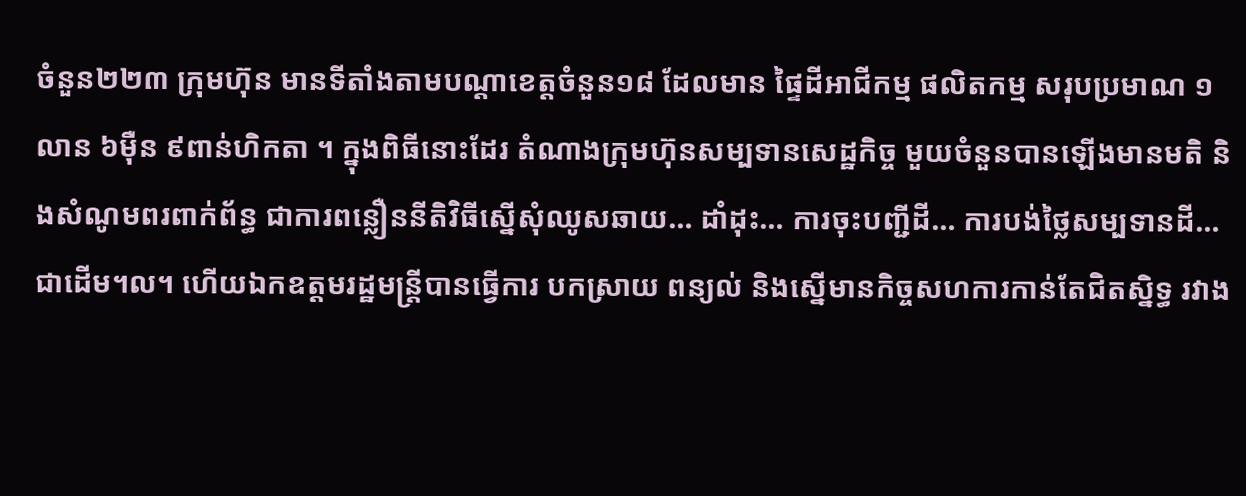ចំនួន២២៣ ក្រុមហ៊ុន មានទីតាំងតាមបណ្តាខេត្តចំនួន១៨ ដែលមាន ផ្ទៃដីអាជីកម្ម ផលិតកម្ម សរុបប្រមាណ ១លាន ៦ម៉ឺន ៩ពាន់ហិកតា ។ ក្នុងពិធីនោះដែរ តំណាងក្រុមហ៊ុនសម្បទានសេដ្ឋកិច្ច មួយចំនួនបានឡើងមានមតិ និងសំណូមពរពាក់ព័ន្ធ ជាការពន្លឿននីតិវិធីស្នើសុំឈូសឆាយ… ដាំដុះ… ការចុះបញ្ជីដី… ការបង់ថ្លៃសម្បទានដី… ជាដើម។ល។ ហើយឯកឧត្តមរដ្ឋមន្រ្តីបានធ្វើការ បកស្រាយ ពន្យល់ និងស្នើមានកិច្ចសហការកាន់តែជិតស្និទ្ធ រវាង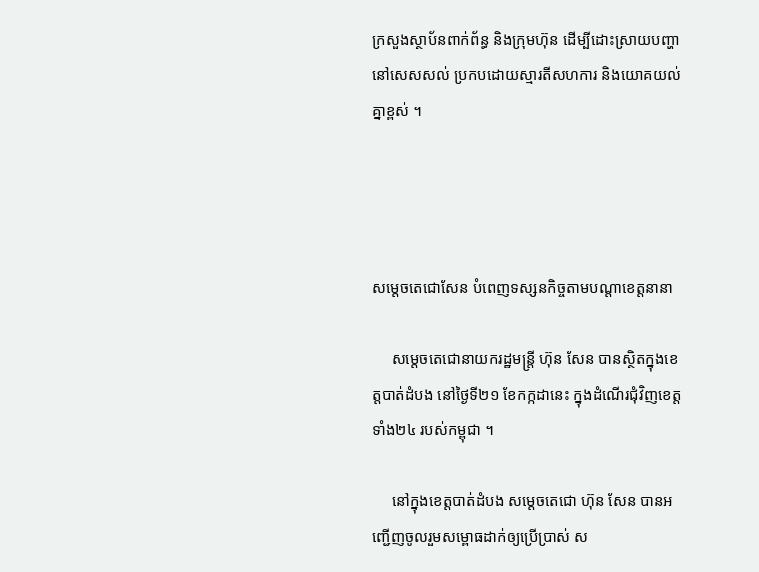ក្រសួងស្ថាប័នពាក់ព័ន្ធ និងក្រុមហ៊ុន ដើម្បីដោះស្រាយបញ្ហានៅសេសសល់ ប្រកបដោយស្មារតីសហការ និងយោគយល់គ្នាខ្ពស់ ។




សម្តេចតេជោសែន បំពេញទស្សនកិច្ចតាមបណ្តាខេត្តនានា

     សម្តេចតេជោនាយករដ្ឋមន្ត្រី ហ៊ុន សែន បានស្ថិតក្នុងខេត្តបាត់ដំបង នៅថ្ងៃទី២១ ខែកក្កដានេះ ក្នុងដំណើរជុំវិញខេត្តទាំង២៤ របស់កម្ពុជា ។

     នៅក្នុងខេត្តបាត់ដំបង សម្តេចតេជោ ហ៊ុន សែន បានអញ្ជើញចូលរួមសម្ពោធដាក់ឲ្យប្រើប្រាស់ ស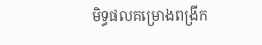មិទ្ធផលគម្រោងពង្រីក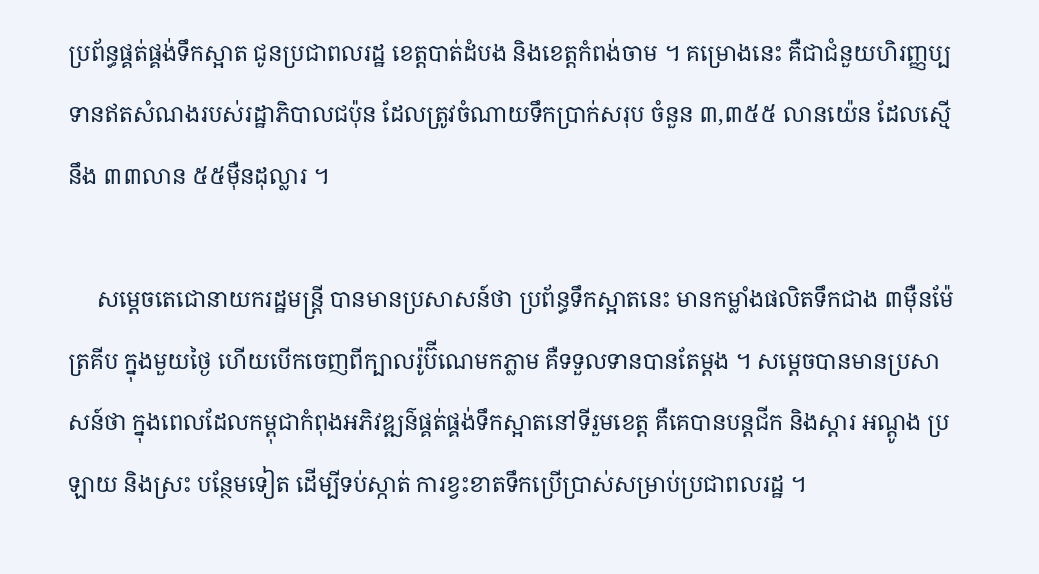ប្រព័ន្ធផ្គត់ផ្គង់ទឹកស្អាត ជូនប្រជាពលរដ្ឋ ខេត្តបាត់ដំបង និងខេត្តកំពង់ចាម ។ គម្រោងនេះ គឺជាជំនួយហិរញ្ញប្បទានឥតសំណងរបស់រដ្ឋាភិបាលជប៉ុន ដែលត្រូវចំណាយទឹកប្រាក់សរុប ចំនួន ៣,៣៥៥ លានយ៉េន ដែលស្មើនឹង ៣៣លាន ៥៥ម៉ឺនដុល្លារ ។

     សម្តេចតេជោនាយករដ្ឋមន្ត្រី បានមានប្រសាសន៍ថា ប្រព័ន្ធទឹកស្អាតនេះ មានកម្លាំងផលិតទឹកជាង ៣ម៉ឺនម៉ែត្រគីប ក្នុងមួយថ្ងៃ ហើយបើកចេញពីក្បាលរ៉ូប៊ីណេមកភ្លាម គឺទទួលទានបានតែម្តង ។ សម្តេចបានមានប្រសាសន៍ថា ក្នុងពេលដែលកម្ពុជាកំពុងអភិវឌ្ឍន៌ផ្គត់ផ្គង់ទឹកស្អាតនៅទីរួមខេត្ត គឺគេបានបន្តជីក និងស្តារ អណ្តូង ប្រឡាយ និងស្រះ បន្ថែមទៀត ដើម្បីទប់ស្កាត់ ការខ្វះខាតទឹកប្រើប្រាស់សម្រាប់ប្រជាពលរដ្ឋ ។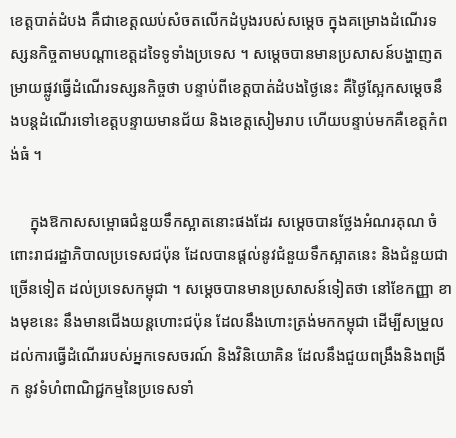ខេត្តបាត់ដំបង គឺជាខេត្តឈប់សំចតលើកដំបូងរបស់សម្តេច ក្នុងគម្រោងដំណើរទស្សនកិច្ចតាមបណ្តាខេត្តដទៃទូទាំងប្រទេស ។ សម្តេចបានមានប្រសាសន៍បង្ហាញតម្រាយផ្លូវធ្វើដំណើរទស្សនកិច្ចថា បន្ទាប់ពីខេត្តបាត់ដំបងថ្ងៃនេះ គឺថ្ងៃស្អែកសម្តេចនឹងបន្តដំណើរទៅខេត្តបន្ទាយមានជ័យ និងខេត្តសៀមរាប ហើយបន្ទាប់មកគឺខេត្តកំពង់ធំ ។

     ក្នុងឱកាសសម្ពោធជំនួយទឹកស្អាតនោះផងដែរ សម្តេចបានថ្លែងអំណរគុណ ចំពោះរាជរដ្ឋាភិបាលប្រទេសជប៉ុន ដែលបានផ្តល់នូវជំនួយទឹកស្អាតនេះ និងជំនួយជាច្រើនទៀត ដល់ប្រទេសកម្ពុជា ។ សម្តេចបានមានប្រសាសន៍ទៀតថា នៅខែកញ្ញា ខាងមុខនេះ នឹងមានជើងយន្តហោះជប៉ុន ដែលនឹងហោះត្រង់មកកម្ពុជា ដើម្បីសម្រួលដល់ការធ្វើដំណើររបស់អ្នកទេសចរណ៍ និងវិនិយោគិន ដែលនឹងជួយពង្រឹងនិងពង្រីក នូវទំហំពាណិជ្ជកម្មនៃប្រទេសទាំ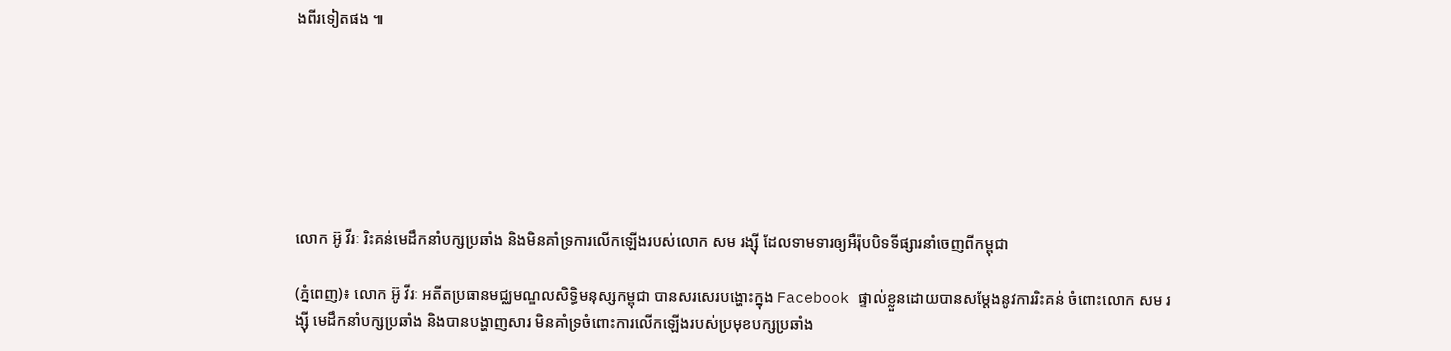ងពីរទៀតផង ៕







លោក អ៊ូ វីរៈ រិះគន់មេដឹកនាំបក្សប្រឆាំង និងមិនគាំទ្រការលើកឡើងរបស់លោក សម រង្ស៊ី ដែលទាមទារឲ្យអឺរ៉ុបបិទទីផ្សារនាំចេញពីកម្ពុជា

(ភ្នំពេញ)៖ លោក អ៊ូ វីរៈ អតីតប្រធានមជ្ឈមណ្ឌលសិទ្ធិមនុស្សកម្ពុជា បានសរសេរបង្ហោះក្នុង Facebook ផ្ទាល់ខ្លួនដោយបានសម្តែងនូវការរិះគន់ ចំពោះលោក សម រង្ស៊ី មេដឹកនាំបក្សប្រឆាំង និងបានបង្ហាញសារ មិនគាំទ្រចំពោះការលើកឡើងរបស់ប្រមុខបក្សប្រឆាំង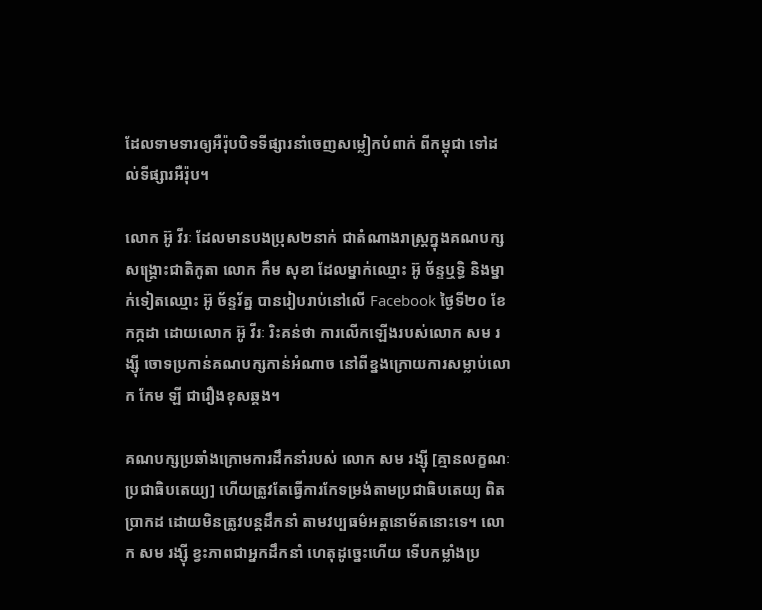ដែលទាមទារឲ្យអឺរ៉ុបបិទទីផ្សារនាំចេញសម្លៀកបំពាក់ ពីកម្ពុជា ទៅដល់ទីផ្សារអឺរ៉ុប។

លោក អ៊ូ វីរៈ ដែលមានបងប្រុស២នាក់ ជាតំណាងរាស្ត្រក្នុងគណបក្សសង្គ្រោះជាតិកូតា លោក កឹម សុខា ដែលម្នាក់ឈ្មោះ អ៊ូ ច័ន្ទឬទ្ធិ និងម្នាក់ទៀតឈ្មោះ អ៊ូ ច័ន្ទរ័ត្ន បានរៀបរាប់នៅលើ Facebook ថ្ងៃទី២០ ខែកក្កដា ដោយលោក អ៊ូ វីរៈ រិះគន់ថា ការលើកឡើងរបស់លោក សម រង្ស៊ី ចោទប្រកាន់គណបក្សកាន់អំណាច នៅពីខ្នងក្រោយការសម្លាប់លោក កែម ឡី ជារឿងខុសឆ្គង។

គណបក្សប្រឆាំងក្រោមការដឹកនាំរបស់ លោក សម រង្ស៊ី [គ្មានលក្ខណៈប្រជាធិបតេយ្យ] ហើយត្រូវតែធ្វើការកែទម្រង់តាមប្រជាធិបតេយ្យ ពិតប្រាកដ ដោយមិនត្រូវបន្តដឹកនាំ តាមវប្បធម៌អត្តនោម័តនោះទេ។ លោក សម រង្ស៊ី ខ្វះភាពជាអ្នកដឹកនាំ ហេតុដូច្នេះហើយ ទើបកម្លាំងប្រ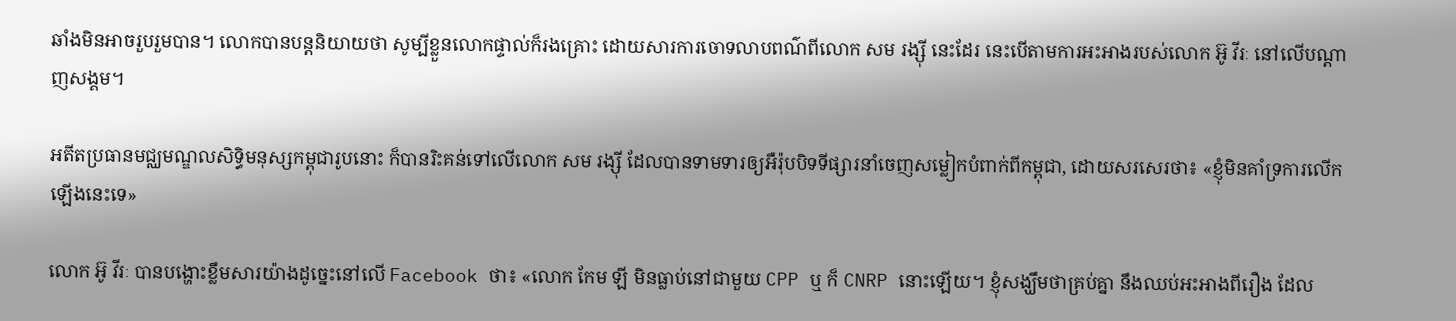ឆាំងមិនអាចរួបរួមបាន។ លោកបានបន្តនិយាយថា សូម្បីខ្លួនលោកផ្ទាល់ក៏រងគ្រោះ ដោយសារការចោទលាបពណ៌ពីលោក សម រង្ស៊ី នេះដែរ នេះបើតាមការអះអាងរបស់លោក អ៊ូ វីរៈ នៅលើបណ្តាញសង្គម។

អតីតប្រធានមជ្ឈមណ្ឌលសិទ្ធិមនុស្សកម្ពុជារូបនោះ ក៏បានរិះគន់ទៅលើលោក សម រង្ស៊ី ដែលបានទាមទារឲ្យអឺរ៉ុបបិទទីផ្សារនាំចេញសម្លៀកបំពាក់ពីកម្ពុជា, ដោយសរសេរថា៖ «ខ្ញុំមិនគាំទ្រការលើកឡើងនេះទេ»

លោក អ៊ូ វីរៈ បានបង្ហោះខ្លឹមសារយ៉ាងដូច្នេះនៅលើ Facebook ថា៖ «លោក កែម ឡី មិនធ្លាប់នៅជាមួយ CPP ឬ ក៏ CNRP នោះឡើយ។ ខ្ញុំសង្ឃឹមថាគ្រប់គ្នា នឹងឈប់អះអាងពីរឿង ដែល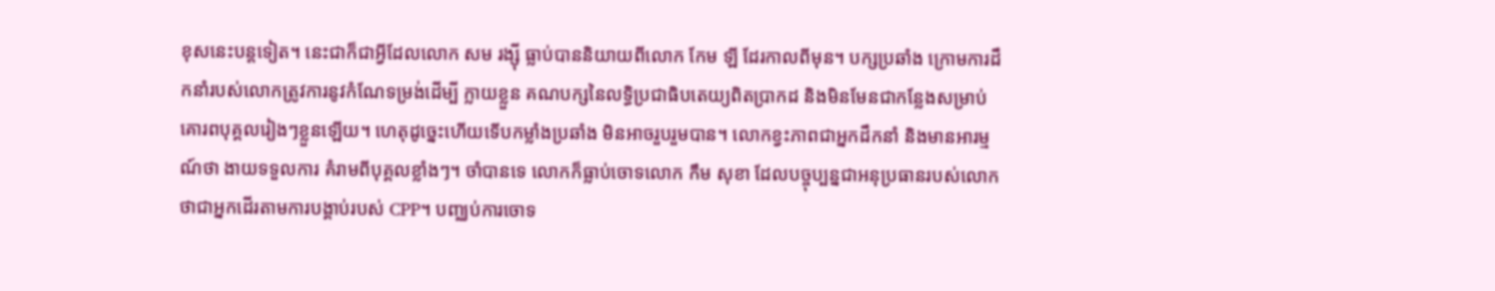ខុសនេះបន្តទៀត។ នេះជាក៏ជាអ្វីដែលលោក សម រង្ស៊ី ធ្លាប់បាននិយាយពីលោក កែម ឡី ដែរកាលពីមុន។ បក្សប្រឆាំង ក្រោមការដឹកនាំរបស់លោកត្រូវការនូវកំណែទម្រង់ដើម្បី ក្លាយខ្លួន គណបក្សនៃលទ្ធិប្រជាធិបតេយ្យពិតប្រាកដ និងមិនមែនជាកន្លែងសម្រាប់ គោរពបុគ្គលរៀងៗខ្លួនឡើយ។ ហេតុដូច្នេះហើយទើបកម្លាំងប្រឆាំង មិនអាចរួបរួមបាន។ លោកខ្វះភាពជាអ្នកដឹកនាំ និងមានអារម្មណ៍ថា ងាយទទួលការ គំរាមពីបុគ្គលខ្លាំងៗ។ ចាំបានទេ លោកក៏ធ្លាប់ចោទលោក កឹម សុខា ដែលបច្ចុប្បន្នជាអនុប្រធានរបស់លោក ថាជាអ្នកដើរតាមការបង្គាប់របស់ CPP។ បញ្ឈប់ការចោទ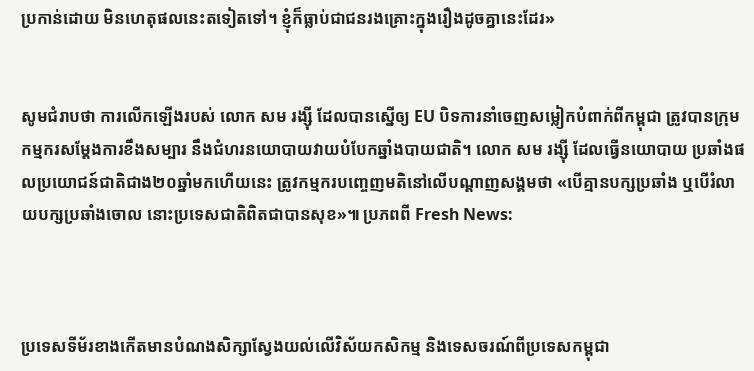ប្រកាន់ដោយ មិនហេតុផលនេះតទៀតទៅ។ ខ្ញុំក៏ធ្លាប់ជាជនរងគ្រោះក្នុងរឿងដូចគ្នានេះដែរ»


សូមជំរាបថា ការលើកឡើងរបស់ លោក សម រង្ស៊ី ដែលបានស្នើឲ្យ EU បិទការនាំចេញសម្លៀកបំពាក់ពីកម្ពុជា ត្រូវបានក្រុមកម្មករសម្តែងការខឹងសម្បារ នឹងជំហរនយោបាយវាយបំបែកឆ្នាំងបាយជាតិ។ លោក សម រង្ស៊ី ដែលធ្វើនយោបាយ ប្រឆាំងផលប្រយោជន៍ជាតិជាង២០ឆ្នាំមកហើយនេះ ត្រូវកម្មករបញ្ចេញមតិនៅលើបណ្តាញសង្គមថា «បើគ្មានបក្សប្រឆាំង ឬបើរំលាយបក្សប្រឆាំងចោល នោះប្រទេសជាតិពិតជាបានសុខ»៕ ប្រភពពី Fresh News:



ប្រទេសទីម័រខាងកើតមានបំណងសិក្សាស្វែងយល់លើវិស័យកសិកម្ម និងទេសចរណ៍ពីប្រទេសកម្ពុជា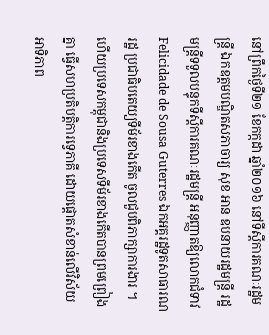នៅព្រឹកថ្ងៃទី២១ ខែកក្កដា ឆ្នាំ២០១៦ នៅទីស្តីការគណៈរដ្ឋមន្ត្រី ឯកឧត្តមបណ្ឌិតសភាចារ្យ សុខ អាន ឧបនាយរដ្ឋមន្ត្រី រដ្ឋមន្ត្រីទទួលបន្ទុកទីស្តីការគណៈរដ្ឋមន្ត្រី អនុញ្ញាតឱ្យលោកជំទាវ Felicidade de Sousa Guterres ឯកអគ្គរដ្ឋទូតសាធារណរដ្ឋ ប្រជាធិបតេយ្យទីម័រខាងកើត ចូលជួបពិភាក្សាការងារ ។ ហើយប្រទេសកម្ពុជានិងប្រទេសទីម័រខាងកើតបានព្រមព្រៀងគ្នា ធ្វើសហប្រតិបត្តិការទ្វេភាគី ដោយផ្តោតសំខាន់លើវិស័យអាទិភាព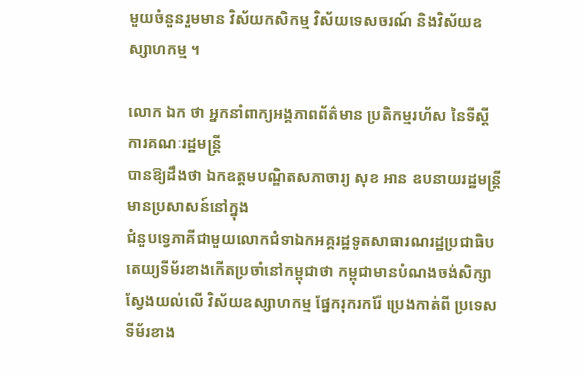មួយចំនួនរួមមាន វិស័យកសិកម្ម វិស័យទេសចរណ៍ និងវិស័យឧស្សាហកម្ម ។

លោក ឯក ថា អ្នកនាំពាក្យអង្គភាពព័ត៌មាន ប្រតិកម្មរហ័ស នៃទីស្តីការគណៈរដ្ឋមន្ត្រី
បានឱ្យដឹងថា ឯកឧត្តមបណ្ឌិតសភាចារ្យ សុខ អាន ឧបនាយរដ្ឋមន្ត្រី មានប្រសាសន៍នៅក្នុង
ជំនួបទ្វេភាគីជាមួយលោកជំទាឯកអគ្គរដ្ឋទូតសាធារណរដ្ឋប្រជាធិបតេយ្យទីម័រខាងកើតប្រចាំនៅកម្ពុជាថា កម្ពុជាមានបំណងចង់សិក្សាស្វែងយល់លើ វិស័យឧស្សាហកម្ម ផ្នែករុករករ៉ែ ប្រេងកាត់ពី ប្រទេសទីម័រខាង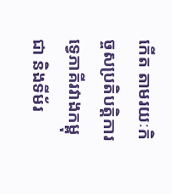កើត តាមរយៈកិច្ចសប្រតិបត្តិការទ្វេភាគីរវាងកម្ពុជា និងទីម័រ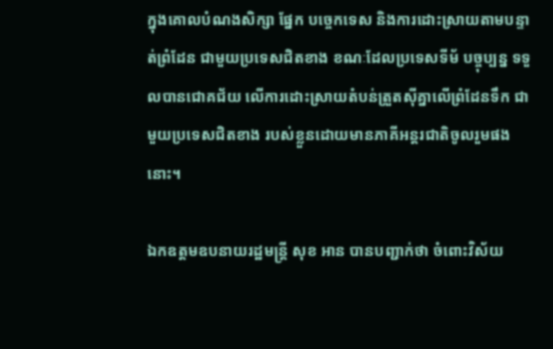ក្នុងគោលបំណងសិក្សា ផ្នែក បច្ចេកទេស និងការដោះស្រាយតាមបន្ទាត់ព្រំដែន ជាមួយប្រទេសជិតខាង ខណៈដែលប្រទេសទីម័ បច្ចុប្បន្ន ទទួលបានជោគជ័យ លើការដោះស្រាយតំបន់ត្រួតស៊ីគ្នាលើព្រំដែនទឹក ជាមួយប្រទេសជិតខាង របស់ខ្លួនដោយមានភាគីអន្តរជាតិចូលរួមផងនោះ។

ឯកឧត្តមឧបនាយរដ្ឋមន្ត្រី សុខ អាន បានបញ្ជាក់ថា ចំពោះវិស័យ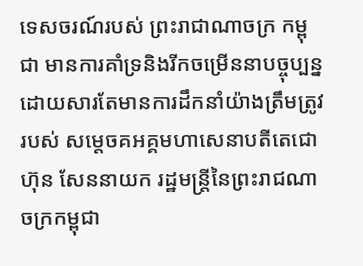ទេសចរណ៍របស់ ព្រះរាជាណាចក្រ កម្ពុជា មានការគាំទ្រនិងរីកចម្រើននាបច្ចុប្បន្ន ដោយសារតែមានការដឹកនាំយ៉ាងត្រឹមត្រូវ របស់ សម្តេចគអគ្គមហាសេនាបតីតេជោ ហ៊ុន សែននាយក រដ្ឋមន្ត្រីនៃព្រះរាជណាចក្រកម្ពុជា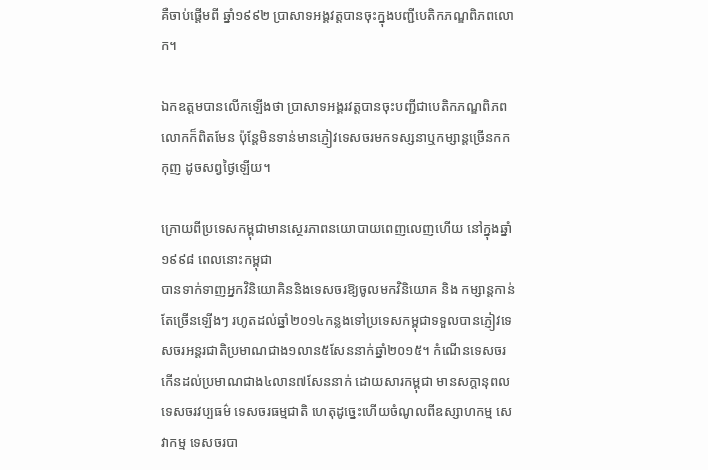គឺចាប់ផ្តើមពី ឆ្នាំ១៩៩២ ប្រាសាទអង្គវត្តបានចុះក្នុងបញ្ជីបេតិកភណ្ឌពិភពលោក។

ឯកឧត្តមបានលើកឡើងថា ប្រាសាទអង្គរវត្តបានចុះបញ្ជីជាបេតិកភណ្ឌពិភព លោកក៏ពិតមែន ប៉ុន្តែមិនទាន់មានភ្ញៀវទេសចរមកទស្សនាឬកម្សាន្តច្រើនកកកុញ ដូចសព្វថ្ងៃឡើយ។

ក្រោយពីប្រទេសកម្ពុជាមានស្ថេរភាពនយោបាយពេញលេញហើយ នៅក្នុងឆ្នាំ១៩៩៨ ពេលនោះកម្ពុជា
បានទាក់ទាញអ្នកវិនិយោគិននិងទេសចរឱ្យចូលមកវិនិយោគ និង កម្សាន្តកាន់តែច្រើនឡើងៗ រហូតដល់ឆ្នាំ២០១៤កន្លងទៅប្រទេសកម្ពុជាទទួលបានភ្ញៀវទេសចរអន្តរជាតិប្រមាណជាង១លាន៥សែននាក់ឆ្នាំ២០១៥។ កំណើនទេសចរកើនដល់ប្រមាណជាង៤លាន៧សែននាក់ ដោយសារកម្ពុជា មានសក្តានុពល ទេសចរវប្បធម៌ ទេសចរធម្មជាតិ ហេតុដូច្នេះហើយចំណូលពីឧស្សាហកម្ម សេវាកម្ម ទេសចរបា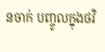នចាក់ បញ្ចូលក្នុងថវិ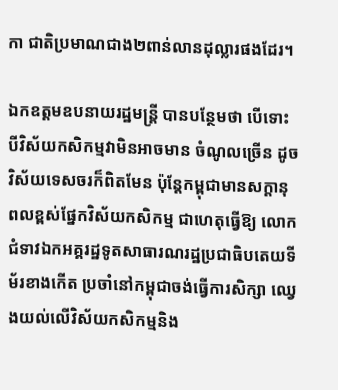កា ជាតិប្រមាណជាង២ពាន់លានដុល្លារផងដែរ។

ឯកឧត្តមឧបនាយរដ្ឋមន្ត្រី បានបន្ថែមថា បើទោះបីវិស័យកសិកម្មវាមិនអាចមាន ចំណូលច្រើន ដូច វិស័យទេសចរក៏ពិតមែន ប៉ុន្តែកម្ពុជាមានសក្តានុពលខ្ពស់ផ្នែកវិស័យកសិកម្ម ជាហេតុធ្វើឱ្យ លោកជំទាវឯកអគ្គរដ្ឋទូតសាធារណរដ្ឋប្រជាធិបតេយទីម័រខាងកើត ប្រចាំនៅកម្ពុជាចង់ធ្វើការសិក្សា ឈ្វេងយល់លើវិស័យកសិកម្មនិង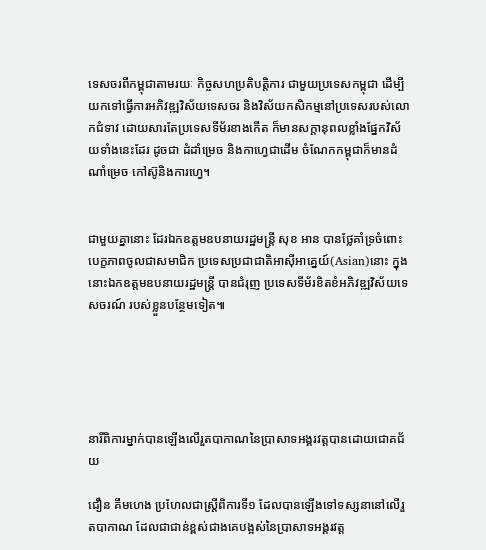ទេសចរពីកម្ពុជាតាមរយៈ កិច្ចសហប្រតិបត្តិការ ជាមួយប្រទេសកម្ពុជា ដើម្បីយកទៅធ្វើការអភិវឌ្ឍវិស័យទេសចរ និងវិស័យកសិកម្មនៅប្រទេសរបស់លោកជំទាវ ដោយសារតែប្រទេសទីម័រខាងកើត ក៏មានសក្តានុពលខ្លាំងផ្នែកវិស័យទាំងនេះដែរ ដូចជា ដំដាំម្រេច និងកាហ្វេជាដើម ចំណែកកម្ពុជាក៏មានដំណាំម្រេច កៅស៊ូនិងការហ្វេ។


ជាមួយគ្នានោះ ដែរឯកឧត្តមឧបនាយរដ្ឋមន្ត្រី សុខ អាន បានថ្លែគាំទ្រចំពោះបេក្ខភាពចូលជាសមាជិក ប្រទេសប្រជាជាតិអាស៊ីអាគ្នេយ៍(Asian)នោះ ក្នុងនោះឯកឧត្តមឧបនាយរដ្ឋមន្ត្រី បានជំរុញ ប្រទេសទីម័រខិតខំអភិវឌ្ឍវិស័យទេសចរណ៍ របស់ខ្លួនបន្ថែមទៀត៕





នារីពិការម្នាក់បានឡើងលើរួតបាកាណនៃប្រាសាទអង្គរវត្តបានដោយជោគជ័យ

ជឿន គឹមហេង ប្រហែលជាស្ត្រីពិការទី១ ដែលបានឡើងទៅទស្សនានៅលើរួតបាកាណ ដែលជាជាន់ខ្ពស់ជាងគេបង្អស់នៃប្រាសាទអង្គរវត្ត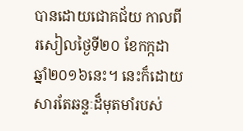បានដោយជោគជ័យ កាលពីរសៀលថ្ងៃទី២០ ខែកក្កដា ឆ្នាំ២០១៦នេះ។ នេះក៏ដោយសារតែឆន្ទៈដ៏មុតមាំរបស់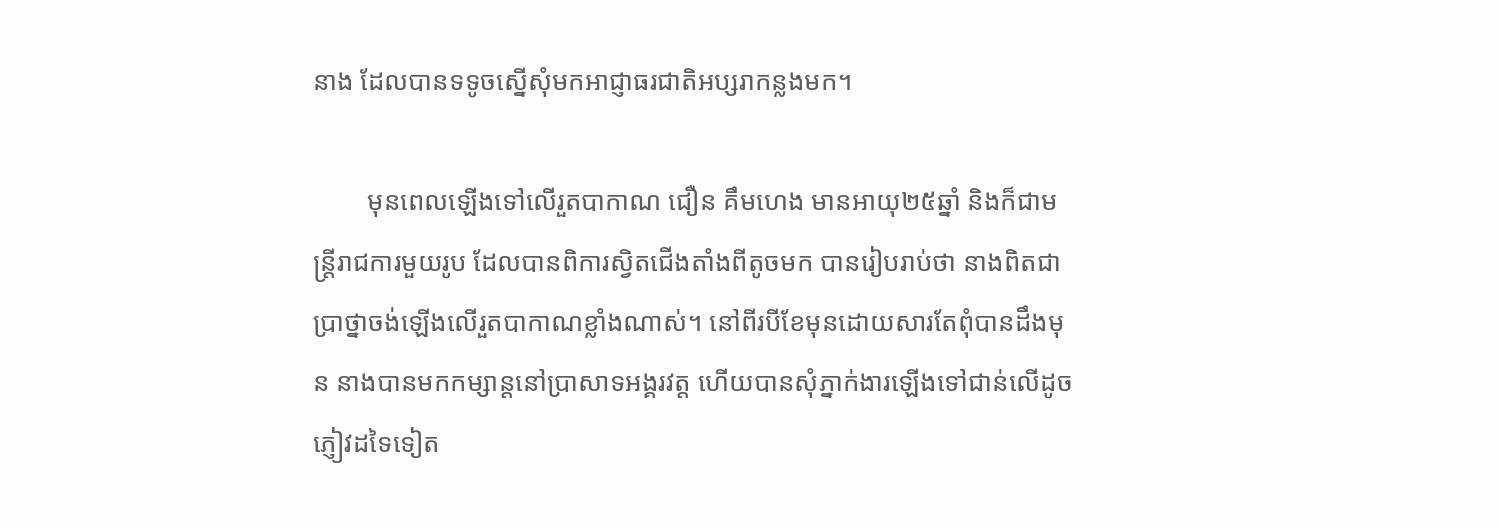នាង ដែលបានទទូចស្នើសុំមកអាជ្ញាធរជាតិអប្សរាកន្លងមក។

        មុនពេលឡើងទៅលើរួតបាកាណ ជឿន គឹមហេង មានអាយុ២៥ឆ្នាំ និងក៏ជាមន្ត្រីរាជការមួយរូប ដែលបានពិការស្វិតជើងតាំងពីតូចមក បានរៀបរាប់ថា នាងពិតជាប្រាថ្នាចង់ឡើងលើរួតបាកាណខ្លាំងណាស់។ នៅពីរបីខែមុនដោយសារតែពុំបានដឹងមុន នាងបានមកកម្សាន្តនៅប្រាសាទអង្គរវត្ត ហើយបានសុំភ្នាក់ងារឡើងទៅជាន់លើដូចភ្ញៀវដទៃទៀត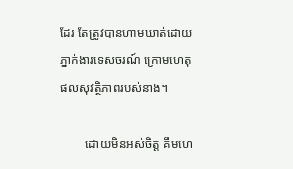ដែរ តែត្រូវបានហាមឃាត់ដោយភ្នាក់ងារទេសចរណ៍ ក្រោមហេតុផលសុវត្ថិភាពរបស់នាង។

        ដោយមិនអស់ចិត្ត គឹមហេ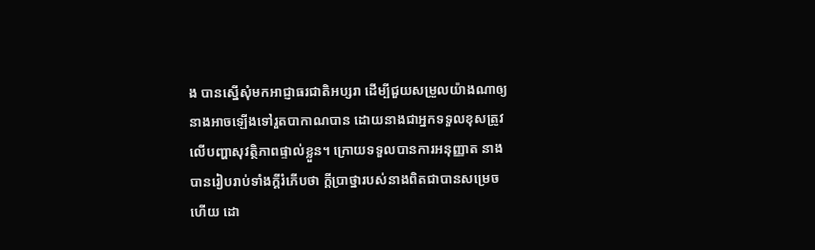ង បានស្នើសុំមកអាជ្ញាធរជាតិអប្សរា ដើម្បីជួយសម្រួលយ៉ាងណាឲ្យនាងអាចឡើងទៅរួតបាកាណបាន ដោយនាងជាអ្នកទទួលខុសត្រូវលើបញ្ហាសុវត្ថិភាពផ្ទាល់ខ្លួន។ ក្រោយទទួលបានការអនុញ្ញាត នាងបានរៀបរាប់ទាំងក្តីរំភើបថា ក្តីប្រាថ្នារបស់នាងពិតជាបានសម្រេចហើយ ដោ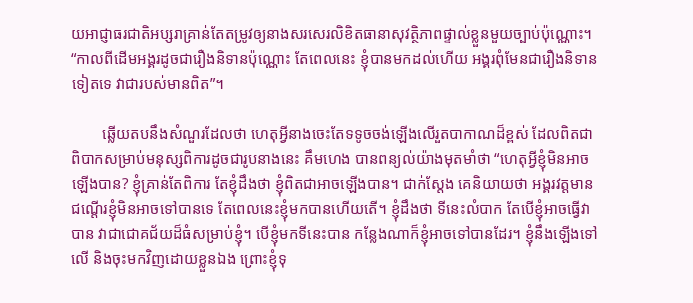យអាជ្ញាធរជាតិអប្សរាគ្រាន់តែតម្រូវឲ្យនាងសរសេរលិខិតធានាសុវត្ថិភាពផ្ទាល់ខ្លួនមួយច្បាប់ប៉ុណ្ណោះ។ “កាលពីដើមអង្គរដូចជារឿងនិទានប៉ុណ្ណោះ តែពេលនេះ ខ្ញុំបានមកដល់ហើយ អង្គរពុំមែនជារឿងនិទានទៀតទេ វាជារបស់មានពិត”។

        ឆ្លើយតបនឹងសំណួរដែលថា ហេតុអ្វីនាងចេះតែទទូចចង់ឡើងលើរួតបាកាណដ៏ខ្ពស់ ដែលពិតជាពិបាកសម្រាប់មនុស្សពិការដូចជារូបនាងនេះ គឹមហេង បានពន្យល់យ៉ាងមុតមាំថា “ហេតុអ្វីខ្ញុំមិនអាចឡើងបាន? ខ្ញុំគ្រាន់តែពិការ តែខ្ញុំដឹងថា ខ្ញុំពិតជាអាចឡើងបាន។ ជាក់ស្តែង គេនិយាយថា អង្គរវត្តមានជណ្តើរខ្ញុំមិនអាចទៅបានទេ តែពេលនេះខ្ញុំមកបានហើយតើ។ ខ្ញុំដឹងថា ទីនេះលំបាក តែបើខ្ញុំអាចធ្វើវាបាន វាជាជោគជ័យដ៏ធំសម្រាប់ខ្ញុំ។ បើខ្ញុំមកទីនេះបាន កន្លែងណាក៏ខ្ញុំអាចទៅបានដែរ។ ខ្ញុំនឹងឡើងទៅលើ និងចុះមកវិញដោយខ្លួនឯង ព្រោះខ្ញុំទុ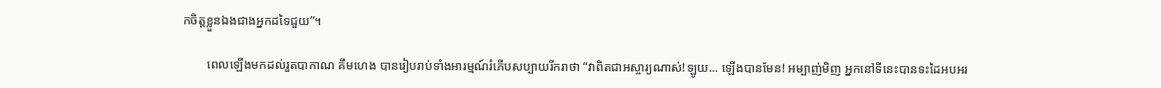កចិត្តខ្លួនឯងជាងអ្នកដទៃជួយ”។

        ពេលឡើងមកដល់រួតបាកាណ គឹមហេង បានរៀបរាប់ទាំងអារម្មណ៍រំភើបសប្បាយរីករាថា “វាពិតជាអស្ចារ្យណាស់!ឡូយ... ឡើងបានមែន! អម្បាញ់មិញ អ្នកនៅទីនេះបានទះដៃអបអរ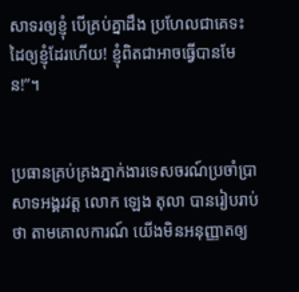សាទរឲ្យខ្ញុំ បើគ្រប់គ្នាដឹង ប្រហែលជាគេទះដៃឲ្យខ្ញុំដែរហើយ! ខ្ញុំពិតជាអាចធ្វើបានមែន!”។


ប្រធានគ្រប់គ្រងភ្នាក់ងារទេសចរណ៍ប្រចាំប្រាសាទអង្គរវត្ត លោក ឡេង តុលា បានរៀបរាប់ថា តាមគោលការណ៍ យើងមិនអនុញ្ញាតឲ្យ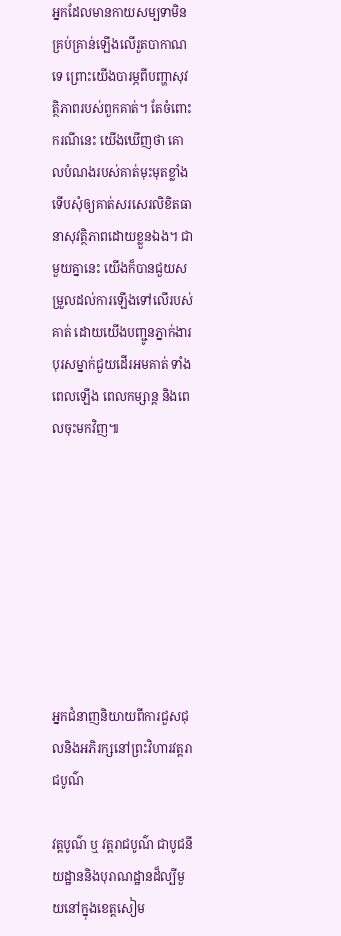អ្នកដែលមានកាយសម្បទាមិនគ្រប់គ្រាន់ឡើងលើរួតបាកាណទេ ព្រោះយើងបារម្ភពីបញ្ហាសុវត្ថិភាពរបស់ពួកគាត់។ តែចំពោះករណីនេះ យើងឃើញថា គោលបំណងរបស់គាត់មុះមុតខ្លាំង ទើបសុំឲ្យគាត់សរសេរលិខិតធានាសុវត្ថិភាពដោយខ្លួនឯង។ ជាមួយគ្នានេះ យើងក៏បានជួយសម្រួលដល់ការឡើងទៅលើរបស់គាត់ ដោយយើងបញ្ជូនភ្នាក់ងារបុរសម្នាក់ជួយដើរអមគាត់ ទាំងពេលឡើង ពេលកម្សាន្ត និងពេលចុះមកវិញ៕








អ្នកជំនាញនិយាយពីការជួសជុលនិងអភិរក្សនៅព្រះវិហារវត្តរាជបូណ៌

វត្តបូណ៌ ឬ វត្តរាជបូណ៌ ជាបូជនីយដ្ឋាននិងបុរាណដ្ឋានដ៏ល្បីមួយនៅក្នុងខេត្តសៀម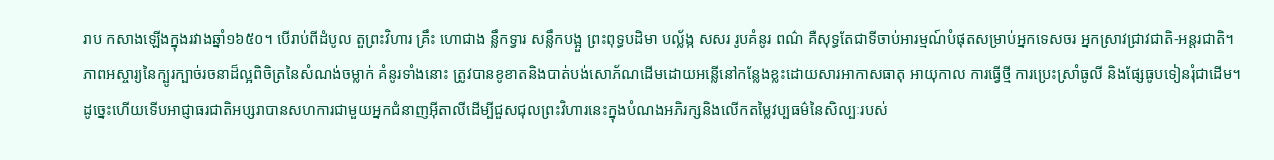រាប កសាងឡើងក្នុងរវាងឆ្នាំ១៦៥០។ បើរាប់ពីដំបូល តួព្រះវិហារ គ្រឹះ ហោជាង ន្លឹកទ្វារ សន្លឹកបង្អួ ព្រះពុទ្ធបដិមា បល្ល័ង្ក សសរ រូបគំនូរ ពណ៌ គឺសុទ្ធតែជាទីចាប់អារម្មណ៍បំផុតសម្រាប់អ្នកទេសចរ អ្នកស្រាវជ្រាវជាតិ-អន្តរជាតិ។
ភាពអស្ចារ្យនៃក្បូរក្បាច់រចនាដ៏ល្អពិចិត្រនៃសំណង់ចម្លាក់ គំនូរទាំងនោះ ត្រូវបានខូខាតនិងបាត់បង់សោភ័ណដើមដោយអន្លើនៅកន្លែងខ្លះដោយសារអាកាសធាតុ អាយុកាល ការធ្វើថ្មី ការប្រេះស្រាំធូលី និងផ្សែធូបទៀនរុំជាដើម។ ដូច្នេះហើយទើបអាជ្ញាធរជាតិអប្សរាបានសហការជាមួយអ្នកជំនាញអ៊ីតាលីដើម្បីជួសជុលព្រះវិហារនេះក្នុងបំណងអភិរក្សនិងលើកតម្លៃវប្បធម៌នៃសិល្បៈរបស់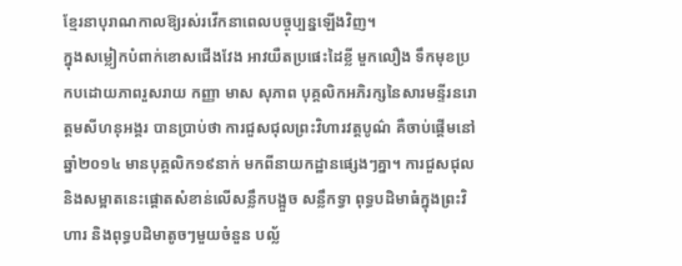ខ្មែរនាបុរាណកាលឱ្យរស់រវើកនាពេលបច្ចុប្បន្នឡើងវិញ។
ក្នុងសម្លៀកបំពាក់ខោសជើងវែង អាវយឺតប្រផេះដៃខ្លី មួកលឿង ទឹកមុខប្រកបដោយភាពរួសរាយ កញ្ញា មាស សុភាព បុគ្គលិកអភិរក្សនៃសារមន្ទីរនរោត្តមសីហនុអង្គរ បានប្រាប់ថា ការជួសជុលព្រះវិហារវត្តបូណ៌ គឺចាប់ផ្តើមនៅឆ្នាំ២០១៤ មានបុគ្គលិក១៩នាក់ មកពីនាយកដ្ឋានផ្សេងៗគ្នា។ ការជួសជុលនិងសម្អាតនេះផ្តោតសំខាន់លើសន្លឹកបង្អួច សន្លឹកទ្វា ពុទ្ធបដិមាធំក្នុងព្រះវិហារ និងពុទ្ធបដិមាតូចៗមួយចំនួន បល្ល័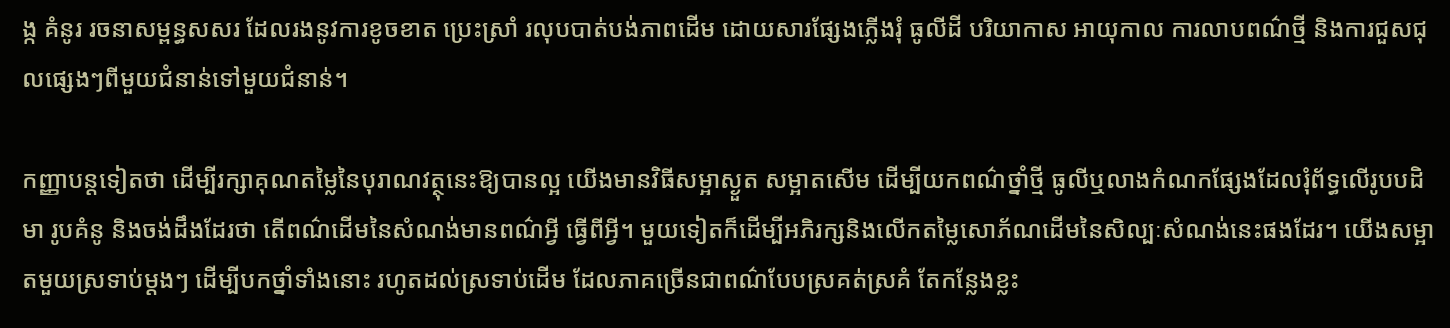ង្ក គំនូរ រចនាសម្ពន្ធសសរ ដែលរងនូវការខូចខាត ប្រេះស្រាំ រលុបបាត់បង់ភាពដើម ដោយសារផ្សែងភ្លើងរុំ ធូលីដី បរិយាកាស អាយុកាល ការលាបពណ៌ថ្មី និងការជួសជុលផ្សេងៗពីមួយជំនាន់ទៅមួយជំនាន់។

កញ្ញាបន្តទៀតថា ដើម្បីរក្សាគុណតម្លៃនៃបុរាណវត្ថុនេះឱ្យបានល្អ យើងមានវិធីសម្អាស្ងួត សម្អាតសើម ដើម្បីយកពណ៌ថ្នាំថ្មី ធូលីឬលាងកំណកផ្សែងដែលរុំព័ទ្ធលើរូបបដិមា រូបគំនូ និងចង់ដឹងដែរថា តើពណ៌ដើមនៃសំណង់មានពណ៌អ្វី ធ្វើពីអ្វី។ មួយទៀតក៏ដើម្បីអភិរក្សនិងលើកតម្លៃសោភ័ណដើមនៃសិល្បៈសំណង់នេះផងដែរ។ យើងសម្អាតមួយស្រទាប់ម្តងៗ ដើម្បីបកថ្នាំទាំងនោះ រហូតដល់ស្រទាប់ដើម ដែលភាគច្រើនជាពណ៌បែបស្រគត់ស្រគំ តែកន្លែងខ្លះ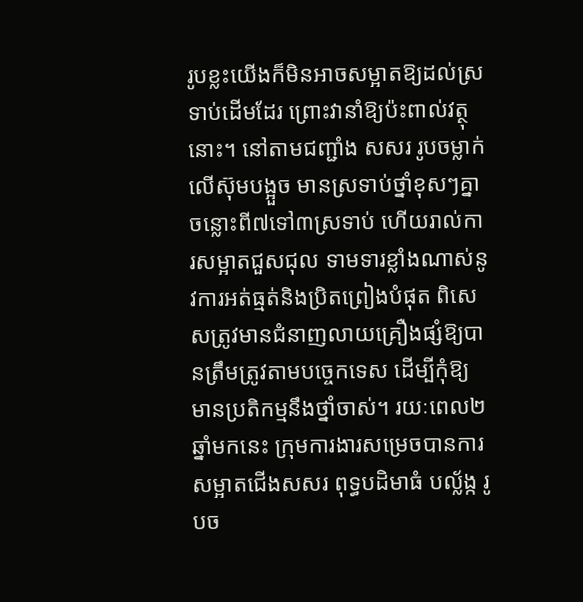រូបខ្លះយើងក៏មិនអាចសម្អាតឱ្យដល់ស្រទាប់ដើមដែរ ព្រោះវានាំឱ្យប៉ះពាល់វត្ថុនោះ។ នៅតាមជញ្ជាំង សសរ រូបចម្លាក់លើស៊ុមបង្អួច មានស្រទាប់ថ្នាំខុសៗគ្នា ចន្លោះពី៧ទៅ៣ស្រទាប់ ហើយរាល់ការសម្អាតជួសជុល ទាមទារខ្លាំងណាស់នូវការអត់ធ្មត់និងប្រិតព្រៀងបំផុត ពិសេសត្រូវមានជំនាញលាយគ្រឿងផ្សំឱ្យបានត្រឹមត្រូវតាមបច្ចេកទេស ដើម្បីកុំឱ្យមានប្រតិកម្មនឹងថ្នាំចាស់។ រយៈពេល២ឆ្នាំមកនេះ ក្រុមការងារសម្រេចបានការសម្អាតជើងសសរ ពុទ្ធបដិមាធំ បល្ល័ង្ក រូបច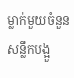ម្លាក់មួយចំនួន សន្លឹកបង្អួ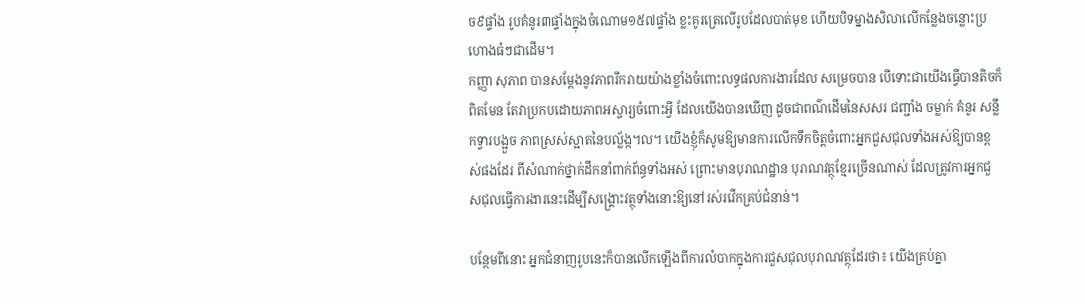ច៩ផ្ទាំង រូបគំនូរ៣ផ្ទាំងក្នុងចំណោម១៥៧ផ្ទាំង ខ្លះគូរត្រេលើរូបដែលបាត់មុខ ហើយបិទម្នាងសិលាលើកន្លែងចន្លោះប្រហោងធំៗជាដើម។
កញ្ញា សុភាព បានសម្តែងនូវភាពរីករាយយ៉ាងខ្លាំងចំពោះលទ្ធផលការងារដែល សម្រេចបាន បើទោះជាយើងធ្វើបានតិចក៏ពិតមែន តែវាប្រកបដោយភាពអស្ចារ្យចំពោះអ្វី ដែលយើងបានឃើញ ដូចជាពណ៌ដើមនៃសសរ ជញ្ជាំង ចម្លាក់ គំនូរ សន្លឹកទ្វារបង្អួច ភាពស្រស់ស្អាតនៃបល្ល័ង្ក។ល។ យើងខ្ញុំក៏សូមឱ្យមានការលើកទឹកចិត្តចំពោះអ្នកជួសជុលទាំងអស់ឱ្យបានខ្ពស់ផងដែរ ពីសំណាក់ថ្នាក់ដឹកនាំពាក់ព័ន្ធទាំងអស់ ព្រោះមានបុរាណដ្ឋាន បុរាណវត្ថុខ្មែរច្រើនណាស់ ដែលត្រូវការអ្នកជួសជុលធ្វើការងារនេះដើម្បីសង្គ្រោះវត្ថុទាំងនោះឱ្យនៅរស់រវើកគ្រប់ជំនាន់។

បន្ថែមពីនោះ អ្នកជំនាញរូបនេះក៏បានលើកឡើងពីការលំបាកក្នុងការជួសជុលបុរាណវត្ថុដែរថា៖ យើងគ្រប់គ្នា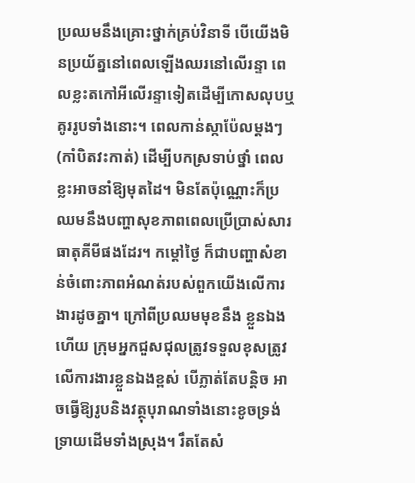ប្រឈមនឹងគ្រោះថ្នាក់គ្រប់វិនាទី បើយើងមិនប្រយ័ត្ននៅពេលឡើងឈរនៅលើរន្ទា ពេលខ្លះតកៅអីលើរន្ទាទៀតដើម្បីកោសលុបឬគូររូបទាំងនោះ។ ពេលកាន់ស្កាប៉ែលម្តងៗ (កាំបិតវះកាត់) ដើម្បីបកស្រទាប់ថ្នាំ ពេលខ្លះអាចនាំឱ្យមុតដៃ។ មិនតែប៉ុណ្ណោះក៏ប្រឈមនឹងបញ្ហាសុខភាពពេលប្រើប្រាស់សារធាតុគីមីផងដែរ។ កម្តៅថ្ងៃ ក៏ជាបញ្ហាសំខាន់ចំពោះភាពអំណត់របស់ពួកយើងលើការងារដូចគ្នា។ ក្រៅពីប្រឈមមុខនឹង ខ្លួនឯងហើយ ក្រុមអ្នកជួសជុលត្រូវទទួលខុសត្រូវលើការងារខ្លួនឯងខ្ពស់ បើភ្លាត់តែបន្តិច អាចធ្វើឱ្យរូបនិងវត្ថុបុរាណទាំងនោះខូចទ្រង់ទ្រាយដើមទាំងស្រុង។ រឹតតែសំ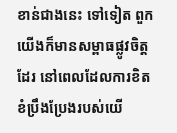ខាន់ជាងនេះ ទៅទៀត ពួកយើងក៏មានសម្ពាធផ្លូវចិត្តដែរ នៅពេលដែលការខិតខំប្រឹងប្រែងរបស់យើ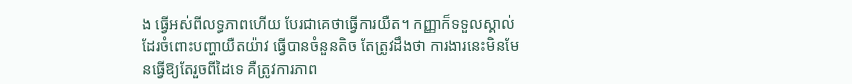ង ធ្វើអស់ពីលទ្ធភាពហើយ បែរជាគេថាធ្វើការយឺត។ កញ្ញាក៏ទទួលស្គាល់ដែរចំពោះបញ្ហាយឺតយ៉ាវ ធ្វើបានចំនួនតិច តែត្រូវដឹងថា ការងារនេះមិនមែនធ្វើឱ្យតែរួចពីដៃទេ គឺត្រូវការភាព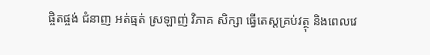ផ្ចិតផ្ចង់ ជំនាញ អត់ធ្មត់ ស្រឡាញ់ វិភាគ សិក្សា ធ្វើតេស្តគ្រប់វត្ថុ និងពេលវេ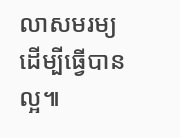លាសមរម្យ ដើម្បីធ្វើបានល្អ៕